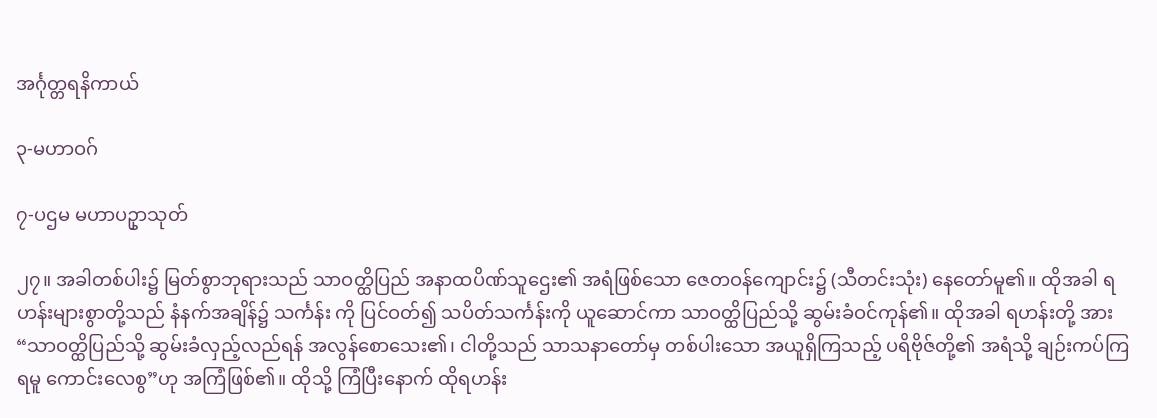အင်္ဂုတ္တရနိကာယ်

၃-မဟာဝဂ်

၇-ပဌမ မဟာပဥှာသုတ်

၂၇။ အခါတစ်ပါး၌ မြတ်စွာဘုရားသည် သာဝတ္ထိပြည် အနာထပိဏ်သူဌေး၏ အရံဖြစ်သော ဇေတဝန်ကျောင်း၌ (သီတင်းသုံး) နေတော်မူ၏။ ထိုအခါ ရဟန်းများစွာတို့သည် နံနက်အချိန်၌ သင်္ကန်း ကို ပြင်ဝတ်၍ သပိတ်သင်္ကန်းကို ယူဆောင်ကာ သာဝတ္ထိပြည်သို့ ဆွမ်းခံဝင်ကုန်၏။ ထိုအခါ ရဟန်းတို့ အား “သာဝတ္ထိပြည်သို့ ဆွမ်းခံလှည့်လည်ရန် အလွန်စောသေး၏၊ ငါတို့သည် သာသနာတော်မှ တစ်ပါးသော အယူရှိကြသည့် ပရိဗိုဇ်တို့၏ အရံသို့ ချဉ်းကပ်ကြရမူ ကောင်းလေစွ”ဟု အကြံဖြစ်၏။ ထိုသို့ ကြံပြီးနောက် ထိုရဟန်း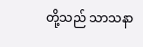တို့သည် သာသနာ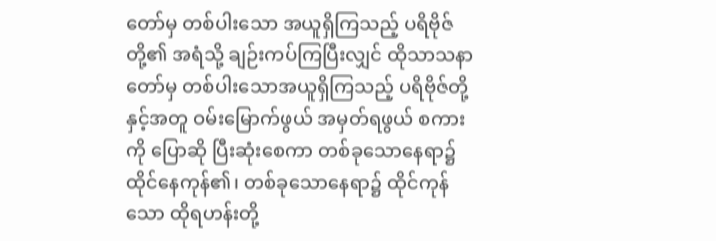တော်မှ တစ်ပါးသော အယူရှိကြသည့် ပရိဗိုဇ်တို့၏ အရံသို့ ချဉ်းကပ်ကြပြီးလျှင် ထိုသာသနာတော်မှ တစ်ပါးသောအယူရှိကြသည့် ပရိဗိုဇ်တို့နှင့်အတူ ဝမ်းမြောက်ဖွယ် အမှတ်ရဖွယ် စကားကို ပြောဆို ပြီးဆုံးစေကာ တစ်ခုသောနေရာ၌ ထိုင်နေကုန်၏၊ တစ်ခုသောနေရာ၌ ထိုင်ကုန်သော ထိုရဟန်းတို့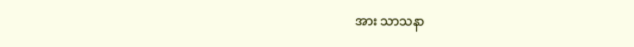အား သာသနာ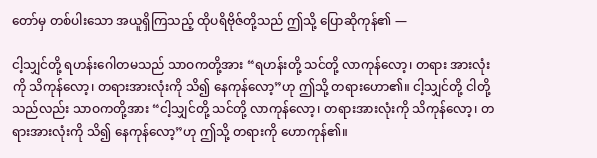တော်မှ တစ်ပါးသော အယူရှိကြသည့် ထိုပရိဗိုဇ်တို့သည် ဤသို့ ပြောဆိုကုန်၏ —

ငါ့သျှင်တို့ ရဟန်းဂေါတမသည် သာဝကတို့အား “ရဟန်းတို့ သင်တို့ လာကုန်လော့၊ တရား အားလုံးကို သိကုန်လော့၊ တရားအားလုံးကို သိ၍ နေကုန်လော့”ဟု ဤသို့ တရားဟော၏။ ငါ့သျှင်တို့ ငါတို့သည်လည်း သာဝကတို့အား “ငါ့သျှင်တို့ သင်တို့ လာကုန်လော့၊ တရားအားလုံးကို သိကုန်လော့၊ တရားအားလုံးကို သိ၍ နေကုန်လော့”ဟု ဤသို့ တရားကို ဟောကုန်၏။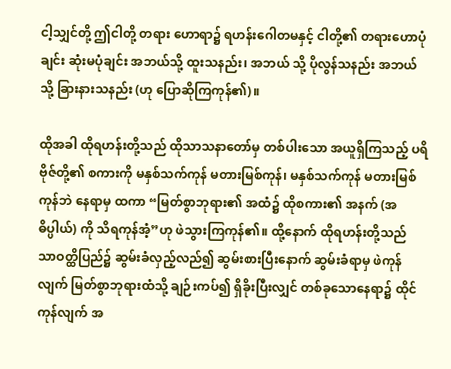ငါ့သျှင်တို့ ဤငါတို့ တရား ဟောရာ၌ ရဟန်းဂေါတမနှင့် ငါတို့၏ တရားဟောပုံချင်း ဆုံးမပုံချင်း အဘယ်သို့ ထူးသနည်း၊ အဘယ် သို့ ပိုလွန်သနည်း အဘယ်သို့ ခြားနားသနည်း (ဟု ပြောဆိုကြကုန်၏)။

ထိုအခါ ထိုရဟန်းတို့သည် ထိုသာသနာတော်မှ တစ်ပါးသော အယူရှိကြသည့် ပရိဗိုဇ်တို့၏ စကားကို မနှစ်သက်ကုန် မတားမြစ်ကုန်၊ မနှစ်သက်ကုန် မတားမြစ်ကုန်ဘဲ နေရာမှ ထကာ “မြတ်စွာဘုရား၏ အထံ၌ ထိုစကား၏ အနက် (အဓိပ္ပါယ်) ကို သိရကုန်အံ့”ဟု ဖဲသွားကြကုန်၏။ ထို့နောက် ထိုရဟန်းတို့သည် သာဝတ္ထိပြည်၌ ဆွမ်းခံလှည့်လည်၍ ဆွမ်းစားပြီးနောက် ဆွမ်းခံရာမှ ဖဲကုန်လျက် မြတ်စွာဘုရားထံသို့ ချဉ်းကပ်၍ ရှိခိုးပြီးလျှင် တစ်ခုသောနေရာ၌ ထိုင်ကုန်လျက် အ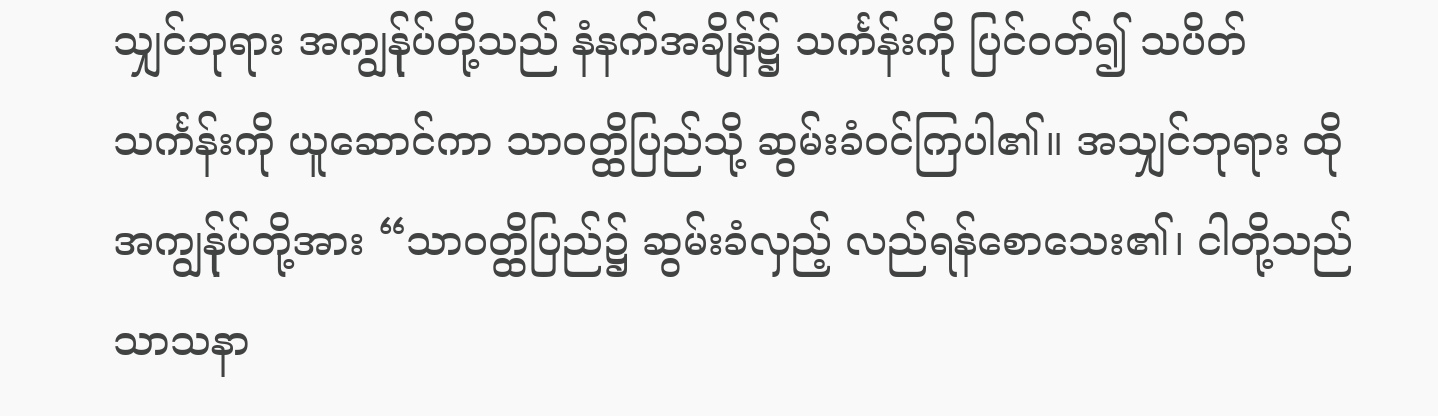သျှင်ဘုရား အကျွန်ုပ်တို့သည် နံနက်အချိန်၌ သင်္ကန်းကို ပြင်ဝတ်၍ သပိတ်သင်္ကန်းကို ယူဆောင်ကာ သာဝတ္ထိပြည်သို့ ဆွမ်းခံဝင်ကြပါ၏။ အသျှင်ဘုရား ထိုအကျွန်ုပ်တို့အား “သာဝတ္ထိပြည်၌ ဆွမ်းခံလှည့် လည်ရန်စောသေး၏၊ ငါတို့သည် သာသနာ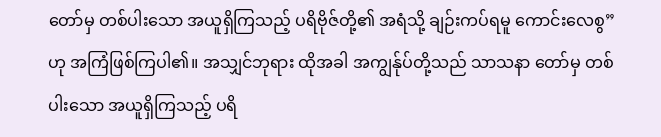တော်မှ တစ်ပါးသော အယူရှိကြသည့် ပရိဗိုဇ်တို့၏ အရံသို့ ချဉ်းကပ်ရမူ ကောင်းလေစွ”ဟု အကြံဖြစ်ကြပါ၏။ အသျှင်ဘုရား ထိုအခါ အကျွန်ုပ်တို့သည် သာသနာ တော်မှ တစ်ပါးသော အယူရှိကြသည့် ပရိ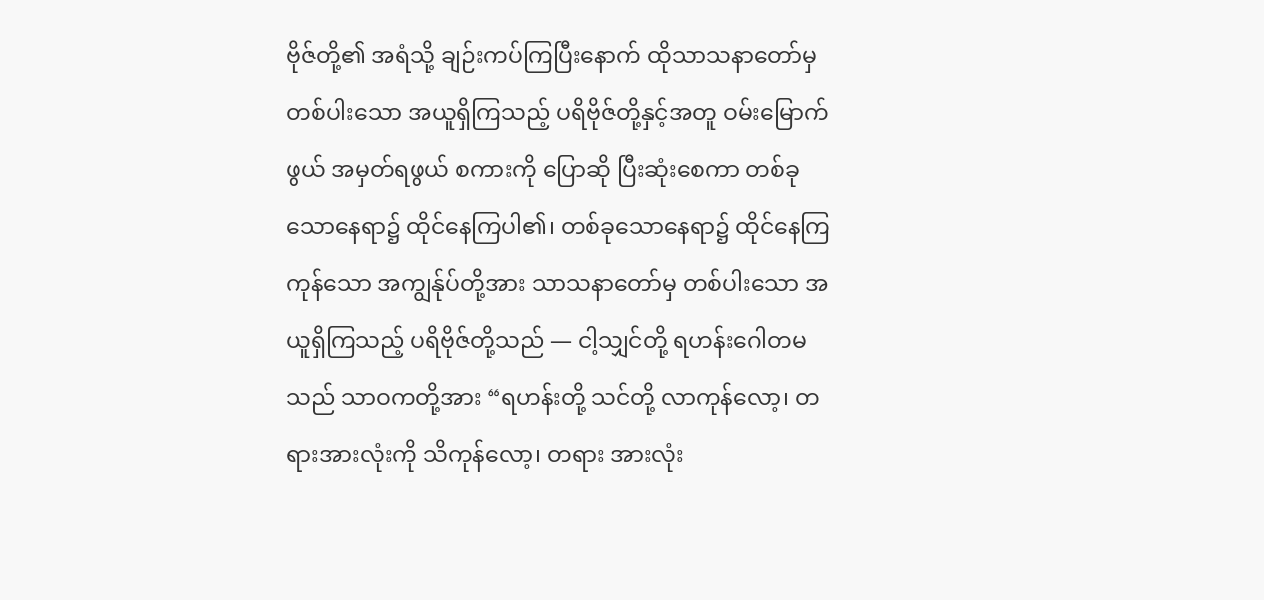ဗိုဇ်တို့၏ အရံသို့ ချဉ်းကပ်ကြပြီးနောက် ထိုသာသနာတော်မှ တစ်ပါးသော အယူရှိကြသည့် ပရိဗိုဇ်တို့နှင့်အတူ ဝမ်းမြောက်ဖွယ် အမှတ်ရဖွယ် စကားကို ပြောဆို ပြီးဆုံးစေကာ တစ်ခုသောနေရာ၌ ထိုင်နေကြပါ၏၊ တစ်ခုသောနေရာ၌ ထိုင်နေကြကုန်သော အကျွန်ုပ်တို့အား သာသနာတော်မှ တစ်ပါးသော အယူရှိကြသည့် ပရိဗိုဇ်တို့သည် — ငါ့သျှင်တို့ ရဟန်းဂေါတမ သည် သာဝကတို့အား “ရဟန်းတို့ သင်တို့ လာကုန်လော့၊ တရားအားလုံးကို သိကုန်လော့၊ တရား အားလုံး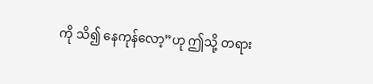ကို သိ၍ နေကုန်လော့”ဟု ဤသို့ တရား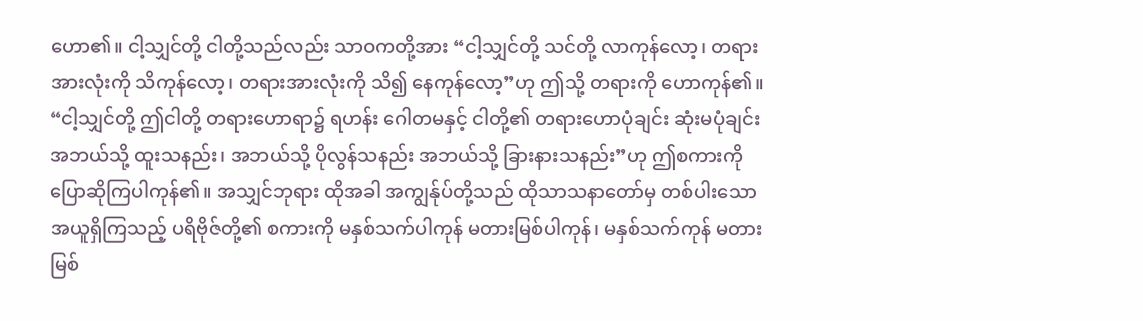ဟော၏။ ငါ့သျှင်တို့ ငါတို့သည်လည်း သာဝကတို့အား “ငါ့သျှင်တို့ သင်တို့ လာကုန်လော့၊ တရားအားလုံးကို သိကုန်လော့၊ တရားအားလုံးကို သိ၍ နေကုန်လော့”ဟု ဤသို့ တရားကို ဟောကုန်၏။ “ငါ့သျှင်တို့ ဤငါတို့ တရားဟောရာ၌ ရဟန်း ဂေါတမနှင့် ငါတို့၏ တရားဟောပုံချင်း ဆုံးမပုံချင်း အဘယ်သို့ ထူးသနည်း၊ အဘယ်သို့ ပိုလွန်သနည်း အဘယ်သို့ ခြားနားသနည်း”ဟု ဤစကားကို ပြောဆိုကြပါကုန်၏။ အသျှင်ဘုရား ထိုအခါ အကျွန်ုပ်တို့သည် ထိုသာသနာတော်မှ တစ်ပါးသော အယူရှိကြသည့် ပရိဗိုဇ်တို့၏ စကားကို မနှစ်သက်ပါကုန် မတားမြစ်ပါကုန်၊ မနှစ်သက်ကုန် မတားမြစ်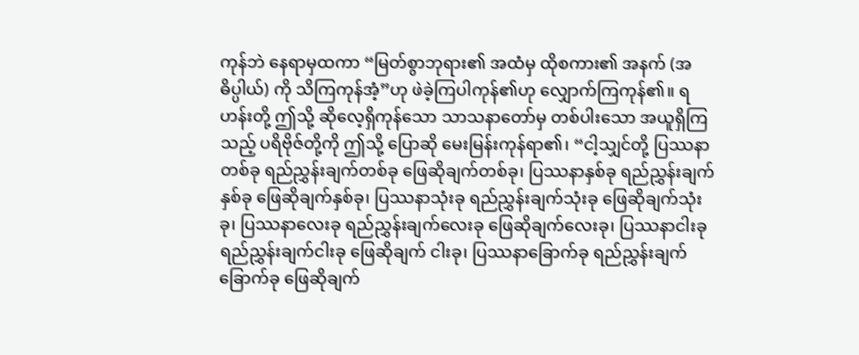ကုန်ဘဲ နေရာမှထကာ “မြတ်စွာဘုရား၏ အထံမှ ထိုစကား၏ အနက် (အဓိပ္ပါယ်) ကို သိကြကုန်အံ့”ဟု ဖဲခဲ့ကြပါကုန်၏ဟု လျှောက်ကြကုန်၏။ ရဟန်းတို့ ဤသို့ ဆိုလေ့ရှိကုန်သော သာသနာတော်မှ တစ်ပါးသော အယူရှိကြသည့် ပရိဗိုဇ်တို့ကို ဤသို့ ပြောဆို မေးမြန်းကုန်ရာ၏၊ “ငါ့သျှင်တို့ ပြဿနာတစ်ခု ရည်ညွှန်းချက်တစ်ခု ဖြေဆိုချက်တစ်ခု၊ ပြဿနာနှစ်ခု ရည်ညွှန်းချက်နှစ်ခု ဖြေဆိုချက်နှစ်ခု၊ ပြဿနာသုံးခု ရည်ညွှန်းချက်သုံးခု ဖြေဆိုချက်သုံးခု၊ ပြဿနာလေးခု ရည်ညွှန်းချက်လေးခု ဖြေဆိုချက်လေးခု၊ ပြဿနာငါးခု ရည်ညွှန်းချက်ငါးခု ဖြေဆိုချက် ငါးခု၊ ပြဿနာခြောက်ခု ရည်ညွှန်းချက်ခြောက်ခု ဖြေဆိုချက်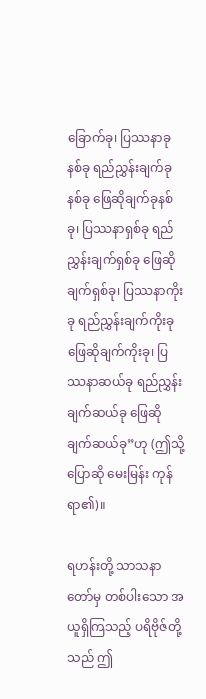ခြောက်ခု၊ ပြဿနာခုနစ်ခု ရည်ညွှန်းချက်ခုနစ်ခု ဖြေဆိုချက်ခုနစ်ခု၊ ပြဿနာရှစ်ခု ရည်ညွှန်းချက်ရှစ်ခု ဖြေဆိုချက်ရှစ်ခု၊ ပြဿနာကိုးခု ရည်ညွှန်းချက်ကိုးခု ဖြေဆိုချက်ကိုးခု၊ ပြဿနာဆယ်ခု ရည်ညွှန်းချက်ဆယ်ခု ဖြေဆိုချက်ဆယ်ခု”ဟု (ဤသို့ ပြောဆို မေးမြန်း ကုန်ရာ၏)။

ရဟန်းတို့ သာသနာတော်မှ တစ်ပါးသော အယူရှိကြသည့် ပရိဗိုဇ်တို့သည် ဤ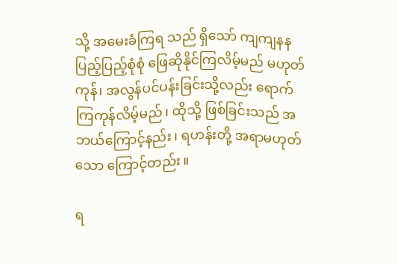သို့ အမေးခံကြရ သည် ရှိသော် ကျကျနန ပြည့်ပြည့်စုံစုံ ဖြေဆိုနိုင်ကြလိမ့်မည် မဟုတ်ကုန်၊ အလွန်ပင်ပန်းခြင်းသို့လည်း ရောက်ကြကုန်လိမ့်မည်၊ ထိုသို့ ဖြစ်ခြင်းသည် အဘယ်ကြောင့်နည်း၊ ရဟန်းတို့ အရာမဟုတ်သော ကြောင့်တည်း။

ရ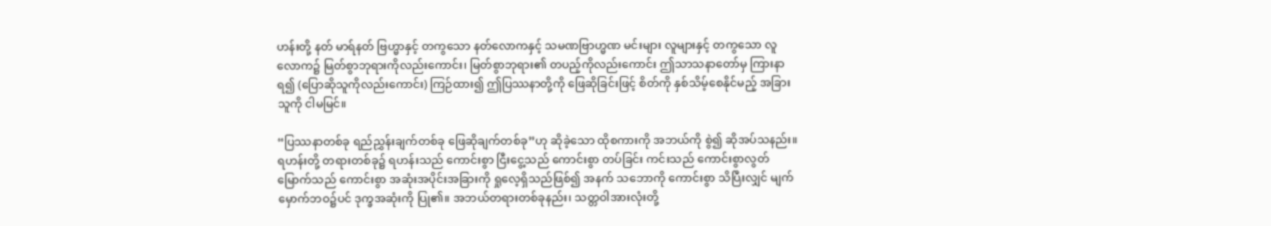ဟန်းတို့ နတ် မာရ်နတ် ဗြဟ္မာနှင့် တကွသော နတ်လောကနှင့် သမဏဗြာဟ္မဏ မင်းများ လူများနှင့် တကွသော လူလောက၌ မြတ်စွာဘုရားကိုလည်းကောင်း၊ မြတ်စွာဘုရား၏ တပည့်ကိုလည်းကောင်း ဤသာသနာတော်မှ ကြားနာရ၍ (ပြောဆိုသူကိုလည်းကောင်း) ကြဉ်ထား၍ ဤပြဿနာတို့ကို ဖြေဆိုခြင်းဖြင့် စိတ်ကို နှစ်သိမ့်စေနိုင်မည့် အခြားသူကို ငါမမြင်။

“ပြဿနာတစ်ခု ရည်ညွှန်းချက်တစ်ခု ဖြေဆိုချက်တစ်ခု”ဟု ဆိုခဲ့သော ထိုစကားကို အဘယ်ကို စွဲ၍ ဆိုအပ်သနည်း။ ရဟန်းတို့ တရားတစ်ခု၌ ရဟန်းသည် ကောင်းစွာ ငြီးငွေ့သည် ကောင်းစွာ တပ်ခြင်း ကင်းသည် ကောင်းစွာလွတ်မြောက်သည် ကောင်းစွာ အဆုံးအပိုင်းအခြားကို ရှုလေ့ရှိသည်ဖြစ်၍ အနက် သဘောကို ကောင်းစွာ သိပြီးလျှင် မျက်မှောက်ဘဝ၌ပင် ဒုက္ခအဆုံးကို ပြု၏။ အဘယ်တရားတစ်ခုနည်း၊ သတ္တဝါအားလုံးတို့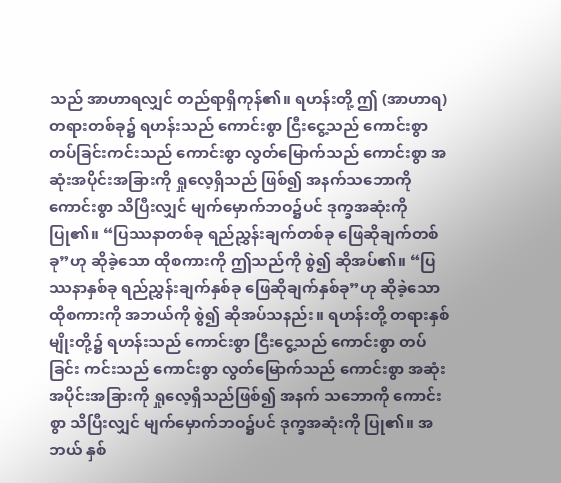သည် အာဟာရလျှင် တည်ရာရှိကုန်၏။ ရဟန်းတို့ ဤ (အာဟာရ) တရားတစ်ခု၌ ရဟန်းသည် ကောင်းစွာ ငြီးငွေ့သည် ကောင်းစွာ တပ်ခြင်းကင်းသည် ကောင်းစွာ လွတ်မြောက်သည် ကောင်းစွာ အဆုံးအပိုင်းအခြားကို ရှုလေ့ရှိသည် ဖြစ်၍ အနက်သဘောကို ကောင်းစွာ သိပြီးလျှင် မျက်မှောက်ဘဝ၌ပင် ဒုက္ခအဆုံးကို ပြု၏။ “ပြဿနာတစ်ခု ရည်ညွှန်းချက်တစ်ခု ဖြေဆိုချက်တစ်ခု”ဟု ဆိုခဲ့သော ထိုစကားကို ဤသည်ကို စွဲ၍ ဆိုအပ်၏။ “ပြဿနာနှစ်ခု ရည်ညွှန်းချက်နှစ်ခု ဖြေဆိုချက်နှစ်ခု”ဟု ဆိုခဲ့သော ထိုစကားကို အဘယ်ကို စွဲ၍ ဆိုအပ်သနည်း။ ရဟန်းတို့ တရားနှစ်မျိုးတို့၌ ရဟန်းသည် ကောင်းစွာ ငြီးငွေ့သည် ကောင်းစွာ တပ်ခြင်း ကင်းသည် ကောင်းစွာ လွတ်မြောက်သည် ကောင်းစွာ အဆုံးအပိုင်းအခြားကို ရှုလေ့ရှိသည်ဖြစ်၍ အနက် သဘောကို ကောင်းစွာ သိပြီးလျှင် မျက်မှောက်ဘဝ၌ပင် ဒုက္ခအဆုံးကို ပြု၏။ အဘယ် နှစ်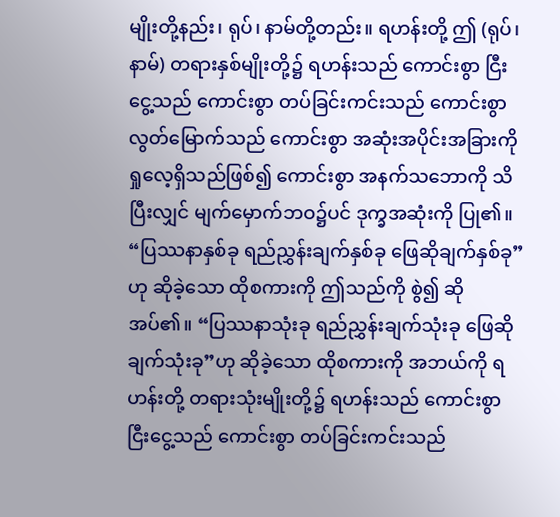မျိုးတို့နည်း၊ ရုပ်၊ နာမ်တို့တည်း။ ရဟန်းတို့ ဤ (ရုပ်၊ နာမ်) တရားနှစ်မျိုးတို့၌ ရဟန်းသည် ကောင်းစွာ ငြီးငွေ့သည် ကောင်းစွာ တပ်ခြင်းကင်းသည် ကောင်းစွာ လွတ်မြောက်သည် ကောင်းစွာ အဆုံးအပိုင်းအခြားကို ရှုလေ့ရှိသည်ဖြစ်၍ ကောင်းစွာ အနက်သဘောကို သိပြီးလျှင် မျက်မှောက်ဘဝ၌ပင် ဒုက္ခအဆုံးကို ပြု၏။ “ပြဿနာနှစ်ခု ရည်ညွှန်းချက်နှစ်ခု ဖြေဆိုချက်နှစ်ခု”ဟု ဆိုခဲ့သော ထိုစကားကို ဤသည်ကို စွဲ၍ ဆိုအပ်၏။ “ပြဿနာသုံးခု ရည်ညွှန်းချက်သုံးခု ဖြေဆိုချက်သုံးခု”ဟု ဆိုခဲ့သော ထိုစကားကို အဘယ်ကို ရဟန်းတို့ တရားသုံးမျိုးတို့၌ ရဟန်းသည် ကောင်းစွာ ငြီးငွေ့သည် ကောင်းစွာ တပ်ခြင်းကင်းသည်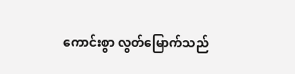ကောင်းစွာ လွတ်မြောက်သည်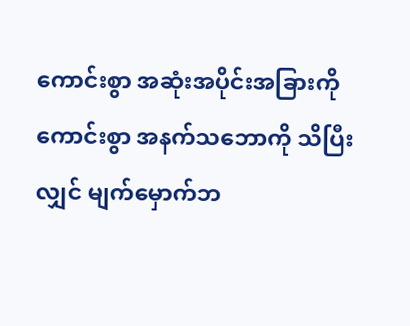ကောင်းစွာ အဆုံးအပိုင်းအခြားကို ကောင်းစွာ အနက်သဘောကို သိပြီးလျှင် မျက်မှောက်ဘ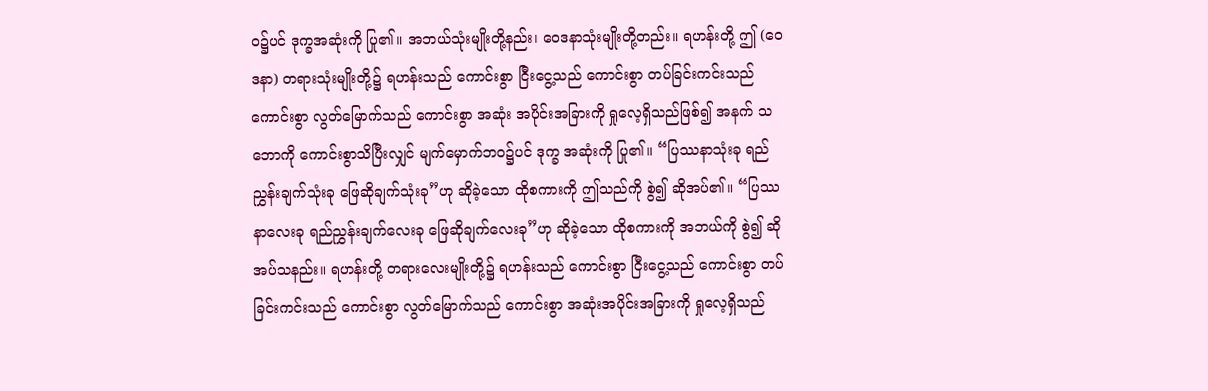ဝ၌ပင် ဒုက္ခအဆုံးကို ပြု၏။ အဘယ်သုံးမျိုးတို့နည်း၊ ဝေဒနာသုံးမျိုးတို့တည်း။ ရဟန်းတို့ ဤ (ဝေဒနာ) တရားသုံးမျိုးတို့၌ ရဟန်းသည် ကောင်းစွာ ငြီးငွေ့သည် ကောင်းစွာ တပ်ခြင်းကင်းသည် ကောင်းစွာ လွတ်မြောက်သည် ကောင်းစွာ အဆုံး အပိုင်းအခြားကို ရှုလေ့ရှိသည်ဖြစ်၍ အနက် သဘောကို ကောင်းစွာသိပြီးလျှင် မျက်မှောက်ဘဝ၌ပင် ဒုက္ခ အဆုံးကို ပြု၏။ “ပြဿနာသုံးခု ရည်ညွှန်းချက်သုံးခု ဖြေဆိုချက်သုံးခု”ဟု ဆိုခဲ့သော ထိုစကားကို ဤသည်ကို စွဲ၍ ဆိုအပ်၏။ “ပြဿနာလေးခု ရည်ညွှန်းချက်လေးခု ဖြေဆိုချက်လေးခု”ဟု ဆိုခဲ့သော ထိုစကားကို အဘယ်ကို စွဲ၍ ဆိုအပ်သနည်း။ ရဟန်းတို့ တရားလေးမျိုးတို့၌ ရဟန်းသည် ကောင်းစွာ ငြီးငွေ့သည် ကောင်းစွာ တပ်ခြင်းကင်းသည် ကောင်းစွာ လွတ်မြောက်သည် ကောင်းစွာ အဆုံးအပိုင်းအခြားကို ရှုလေ့ရှိသည်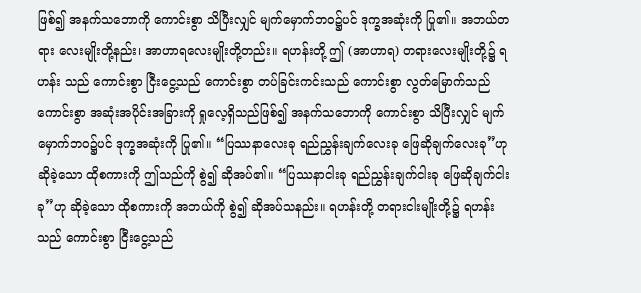ဖြစ်၍ အနက်သဘောကို ကောင်းစွာ သိပြီးလျှင် မျက်မှောက်ဘဝ၌ပင် ဒုက္ခအဆုံးကို ပြု၏။ အဘယ်တရား လေးမျိုးတို့နည်း၊ အာဟာရလေးမျိုးတို့တည်း။ ရဟန်းတို့ ဤ (အာဟာရ) တရားလေးမျိုးတို့၌ ရဟန်း သည် ကောင်းစွာ ငြီးငွေ့သည် ကောင်းစွာ တပ်ခြင်းကင်းသည် ကောင်းစွာ လွတ်မြောက်သည် ကောင်းစွာ အဆုံးအပိုင်းအခြားကို ရှုလေ့ရှိသည်ဖြစ်၍ အနက်သဘောကို ကောင်းစွာ သိပြီးလျှင် မျက်မှောက်ဘဝ၌ပင် ဒုက္ခအဆုံးကို ပြု၏။ “ပြဿနာလေးခု ရည်ညွှန်းချက်လေးခု ဖြေဆိုချက်လေးခု”ဟု ဆိုခဲ့သော ထိုစကားကို ဤသည်ကို စွဲ၍ ဆိုအပ်၏။ “ပြဿနာငါးခု ရည်ညွှန်းချက်ငါးခု ဖြေဆိုချက်ငါးခု”ဟု ဆိုခဲ့သော ထိုစကားကို အဘယ်ကို စွဲ၍ ဆိုအပ်သနည်း။ ရဟန်းတို့ တရားငါးမျိုးတို့၌ ရဟန်းသည် ကောင်းစွာ ငြီးငွေ့သည်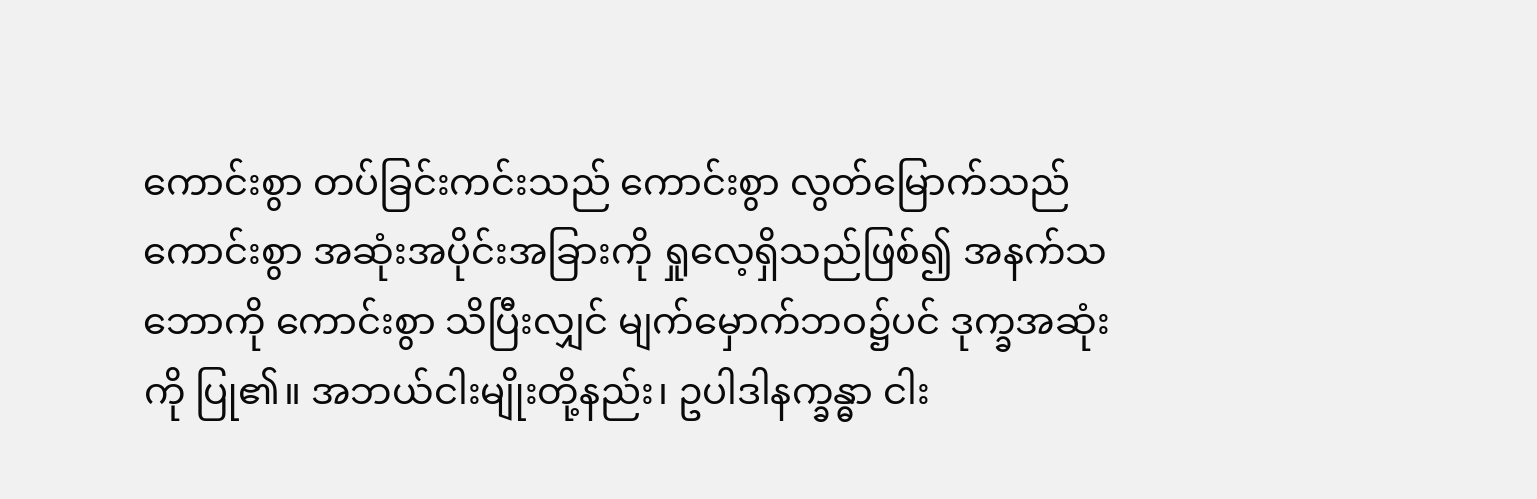ကောင်းစွာ တပ်ခြင်းကင်းသည် ကောင်းစွာ လွတ်မြောက်သည် ကောင်းစွာ အဆုံးအပိုင်းအခြားကို ရှုလေ့ရှိသည်ဖြစ်၍ အနက်သဘောကို ကောင်းစွာ သိပြီးလျှင် မျက်မှောက်ဘဝ၌ပင် ဒုက္ခအဆုံးကို ပြု၏။ အဘယ်ငါးမျိုးတို့နည်း၊ ဥပါဒါနက္ခန္ဓာ ငါး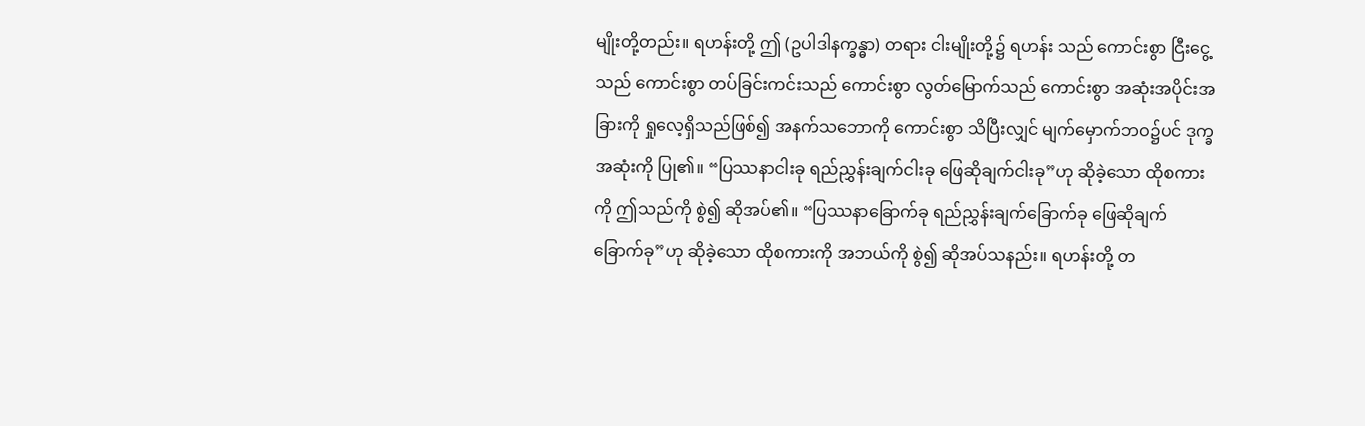မျိုးတို့တည်း။ ရဟန်းတို့ ဤ (ဥပါဒါနက္ခန္ဓာ) တရား ငါးမျိုးတို့၌ ရဟန်း သည် ကောင်းစွာ ငြီးငွေ့သည် ကောင်းစွာ တပ်ခြင်းကင်းသည် ကောင်းစွာ လွတ်မြောက်သည် ကောင်းစွာ အဆုံးအပိုင်းအခြားကို ရှုလေ့ရှိသည်ဖြစ်၍ အနက်သဘောကို ကောင်းစွာ သိပြီးလျှင် မျက်မှောက်ဘဝ၌ပင် ဒုက္ခအဆုံးကို ပြု၏။ “ပြဿနာငါးခု ရည်ညွှန်းချက်ငါးခု ဖြေဆိုချက်ငါးခု”ဟု ဆိုခဲ့သော ထိုစကားကို ဤသည်ကို စွဲ၍ ဆိုအပ်၏။ “ပြဿနာခြောက်ခု ရည်ညွှန်းချက်ခြောက်ခု ဖြေဆိုချက်ခြောက်ခု”ဟု ဆိုခဲ့သော ထိုစကားကို အဘယ်ကို စွဲ၍ ဆိုအပ်သနည်း။ ရဟန်းတို့ တ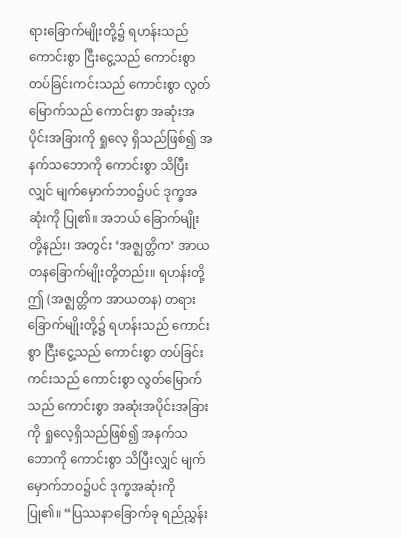ရားခြောက်မျိုးတို့၌ ရဟန်းသည် ကောင်းစွာ ငြီးငွေ့သည် ကောင်းစွာ တပ်ခြင်းကင်းသည် ကောင်းစွာ လွတ်မြောက်သည် ကောင်းစွာ အဆုံးအပိုင်းအခြားကို ရှုလေ့ ရှိသည်ဖြစ်၍ အနက်သဘောကို ကောင်းစွာ သိပြီးလျှင် မျက်မှောက်ဘဝ၌ပင် ဒုက္ခအဆုံးကို ပြု၏။ အဘယ် ခြောက်မျိုးတို့နည်း၊ အတွင်း ‘အဇ္ဈတ္တိက’ အာယတနခြောက်မျိုးတို့တည်း။ ရဟန်းတို့ ဤ (အဇ္ဈတ္တိက အာယတန) တရားခြောက်မျိုးတို့၌ ရဟန်းသည် ကောင်းစွာ ငြီးငွေ့သည် ကောင်းစွာ တပ်ခြင်းကင်းသည် ကောင်းစွာ လွတ်မြောက်သည် ကောင်းစွာ အဆုံးအပိုင်းအခြားကို ရှုလေ့ရှိသည်ဖြစ်၍ အနက်သဘောကို ကောင်းစွာ သိပြီးလျှင် မျက်မှောက်ဘဝ၌ပင် ဒုက္ခအဆုံးကို ပြု၏။ “ပြဿနာခြောက်ခု ရည်ညွှန်း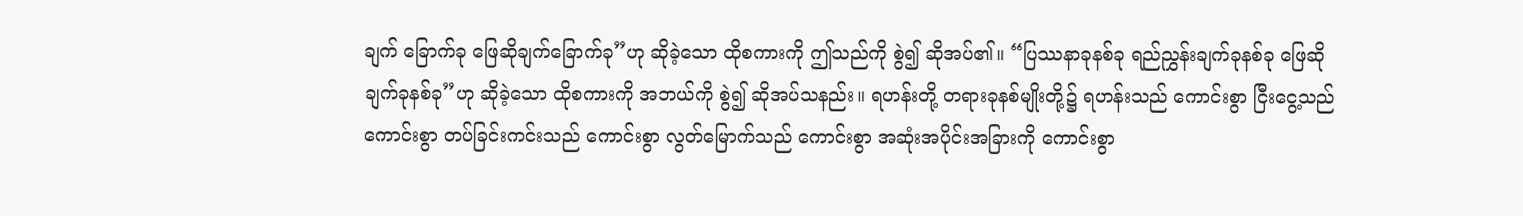ချက် ခြောက်ခု ဖြေဆိုချက်ခြောက်ခု”ဟု ဆိုခဲ့သော ထိုစကားကို ဤသည်ကို စွဲ၍ ဆိုအပ်၏။ “ပြဿနာခုနစ်ခု ရည်ညွှန်းချက်ခုနစ်ခု ဖြေဆိုချက်ခုနစ်ခု”ဟု ဆိုခဲ့သော ထိုစကားကို အဘယ်ကို စွဲ၍ ဆိုအပ်သနည်း။ ရဟန်းတို့ တရားခုနစ်မျိုးတို့၌ ရဟန်းသည် ကောင်းစွာ ငြီးငွေ့သည် ကောင်းစွာ တပ်ခြင်းကင်းသည် ကောင်းစွာ လွတ်မြောက်သည် ကောင်းစွာ အဆုံးအပိုင်းအခြားကို ကောင်းစွာ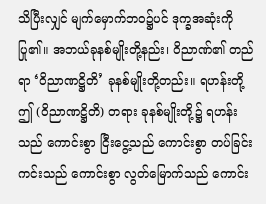သိပြီးလျှင် မျက်မှောက်ဘဝ၌ပင် ဒုက္ခအဆုံးကို ပြု၏။ အဘယ်ခုနစ်မျိုးတို့နည်း၊ ဝိညာဏ်၏ တည်ရာ ‘ဝိညာဏဋ္ဌိတိ’ ခုနစ်မျိုးတို့တည်း။ ရဟန်းတို့ ဤ (ဝိညာဏဋ္ဌိတိ) တရား ခုနစ်မျိုးတို့၌ ရဟန်းသည် ကောင်းစွာ ငြီးငွေ့သည် ကောင်းစွာ တပ်ခြင်းကင်းသည် ကောင်းစွာ လွတ်မြောက်သည် ကောင်း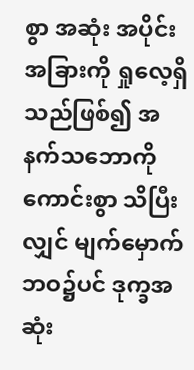စွာ အဆုံး အပိုင်းအခြားကို ရှုလေ့ရှိသည်ဖြစ်၍ အနက်သဘောကို ကောင်းစွာ သိပြီးလျှင် မျက်မှောက်ဘဝ၌ပင် ဒုက္ခအဆုံး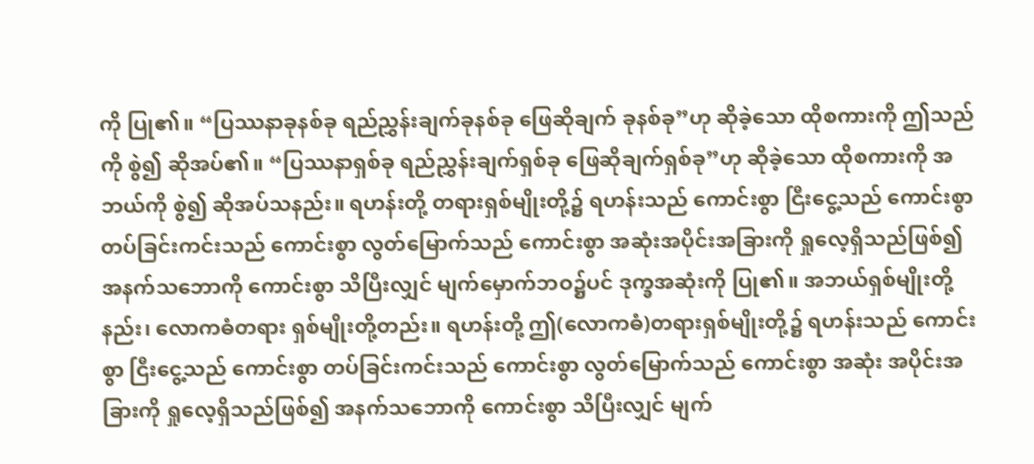ကို ပြု၏။ “ပြဿနာခုနစ်ခု ရည်ညွှန်းချက်ခုနစ်ခု ဖြေဆိုချက် ခုနစ်ခု”ဟု ဆိုခဲ့သော ထိုစကားကို ဤသည်ကို စွဲ၍ ဆိုအပ်၏။ “ပြဿနာရှစ်ခု ရည်ညွှန်းချက်ရှစ်ခု ဖြေဆိုချက်ရှစ်ခု”ဟု ဆိုခဲ့သော ထိုစကားကို အဘယ်ကို စွဲ၍ ဆိုအပ်သနည်း။ ရဟန်းတို့ တရားရှစ်မျိုးတို့၌ ရဟန်းသည် ကောင်းစွာ ငြီးငွေ့သည် ကောင်းစွာ တပ်ခြင်းကင်းသည် ကောင်းစွာ လွတ်မြောက်သည် ကောင်းစွာ အဆုံးအပိုင်းအခြားကို ရှုလေ့ရှိသည်ဖြစ်၍ အနက်သဘောကို ကောင်းစွာ သိပြီးလျှင် မျက်မှောက်ဘဝ၌ပင် ဒုက္ခအဆုံးကို ပြု၏။ အဘယ်ရှစ်မျိုးတို့နည်း၊ လောကဓံတရား ရှစ်မျိုးတို့တည်း။ ရဟန်းတို့ ဤ(လောကဓံ)တရားရှစ်မျိုးတို့၌ ရဟန်းသည် ကောင်းစွာ ငြီးငွေ့သည် ကောင်းစွာ တပ်ခြင်းကင်းသည် ကောင်းစွာ လွတ်မြောက်သည် ကောင်းစွာ အဆုံး အပိုင်းအခြားကို ရှုလေ့ရှိသည်ဖြစ်၍ အနက်သဘောကို ကောင်းစွာ သိပြီးလျှင် မျက်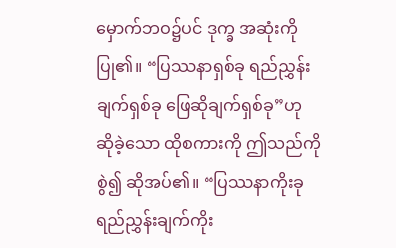မှောက်ဘဝ၌ပင် ဒုက္ခ အဆုံးကို ပြု၏။ “ပြဿနာရှစ်ခု ရည်ညွှန်းချက်ရှစ်ခု ဖြေဆိုချက်ရှစ်ခု”ဟု ဆိုခဲ့သော ထိုစကားကို ဤသည်ကို စွဲ၍ ဆိုအပ်၏။ “ပြဿနာကိုးခု ရည်ညွှန်းချက်ကိုး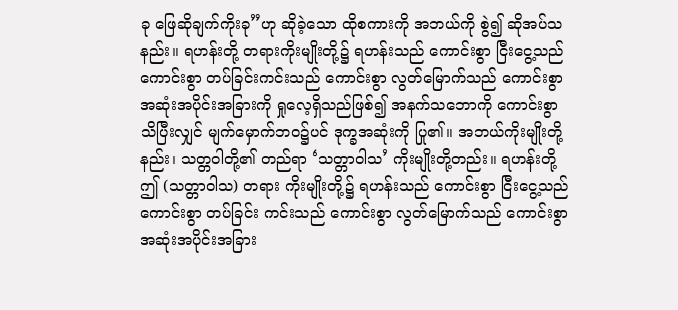ခု ဖြေဆိုချက်ကိုးခု”ဟု ဆိုခဲ့သော ထိုစကားကို အဘယ်ကို စွဲ၍ ဆိုအပ်သနည်း။ ရဟန်းတို့ တရားကိုးမျိုးတို့၌ ရဟန်းသည် ကောင်းစွာ ငြီးငွေ့သည် ကောင်းစွာ တပ်ခြင်းကင်းသည် ကောင်းစွာ လွတ်မြောက်သည် ကောင်းစွာ အဆုံးအပိုင်းအခြားကို ရှုလေ့ရှိသည်ဖြစ်၍ အနက်သဘောကို ကောင်းစွာ သိပြီးလျှင် မျက်မှောက်ဘဝ၌ပင် ဒုက္ခအဆုံးကို ပြု၏။ အဘယ်ကိုးမျိုးတို့နည်း၊ သတ္တဝါတို့၏ တည်ရာ ‘သတ္တာဝါသ’ ကိုးမျိုးတို့တည်း။ ရဟန်းတို့ ဤ (သတ္တာဝါသ) တရား ကိုးမျိုးတို့၌ ရဟန်းသည် ကောင်းစွာ ငြီးငွေ့သည် ကောင်းစွာ တပ်ခြင်း ကင်းသည် ကောင်းစွာ လွတ်မြောက်သည် ကောင်းစွာ အဆုံးအပိုင်းအခြား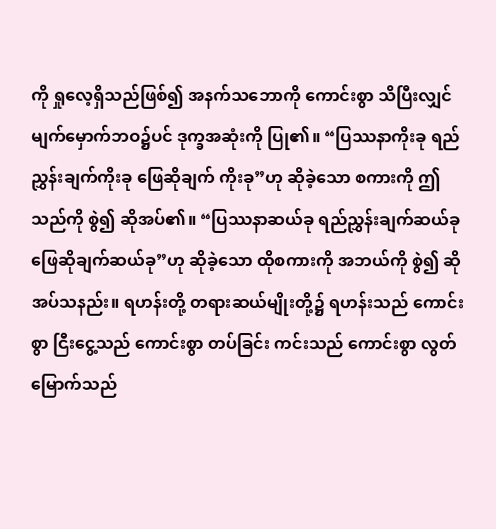ကို ရှုလေ့ရှိသည်ဖြစ်၍ အနက်သဘောကို ကောင်းစွာ သိပြီးလျှင် မျက်မှောက်ဘဝ၌ပင် ဒုက္ခအဆုံးကို ပြု၏။ “ပြဿနာကိုးခု ရည်ညွှန်းချက်ကိုးခု ဖြေဆိုချက် ကိုးခု”ဟု ဆိုခဲ့သော စကားကို ဤသည်ကို စွဲ၍ ဆိုအပ်၏။ “ပြဿနာဆယ်ခု ရည်ညွှန်းချက်ဆယ်ခု ဖြေဆိုချက်ဆယ်ခု”ဟု ဆိုခဲ့သော ထိုစကားကို အဘယ်ကို စွဲ၍ ဆိုအပ်သနည်း။ ရဟန်းတို့ တရားဆယ်မျိုးတို့၌ ရဟန်းသည် ကောင်းစွာ ငြီးငွေ့သည် ကောင်းစွာ တပ်ခြင်း ကင်းသည် ကောင်းစွာ လွတ်မြောက်သည်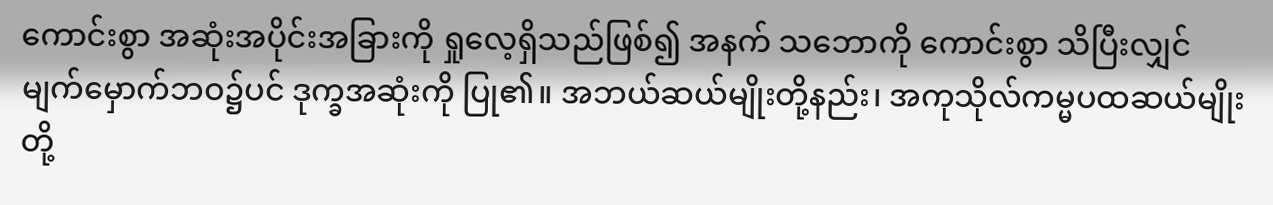ကောင်းစွာ အဆုံးအပိုင်းအခြားကို ရှုလေ့ရှိသည်ဖြစ်၍ အနက် သဘောကို ကောင်းစွာ သိပြီးလျှင် မျက်မှောက်ဘဝ၌ပင် ဒုက္ခအဆုံးကို ပြု၏။ အဘယ်ဆယ်မျိုးတို့နည်း၊ အကုသိုလ်ကမ္မပထဆယ်မျိုးတို့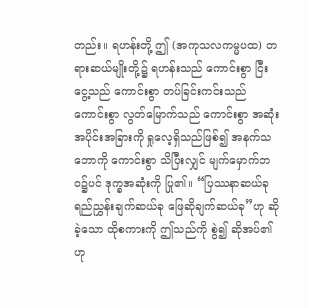တည်း။ ရဟန်းတို့ ဤ (အကုသလကမ္မပထ) တရားဆယ်မျိုးတို့၌ ရဟန်းသည် ကောင်းစွာ ငြီးငွေ့သည် ကောင်းစွာ တပ်ခြင်းကင်းသည် ကောင်းစွာ လွတ်မြောက်သည် ကောင်းစွာ အဆုံးအပိုင်းအခြားကို ရှုလေ့ရှိသည်ဖြစ်၍ အနက်သဘောကို ကောင်းစွာ သိပြီးလျှင် မျက်မှောက်ဘဝ၌ပင် ဒုက္ခအဆုံးကို ပြု၏။ “ပြဿနာဆယ်ခု ရည်ညွှန်းချက်ဆယ်ခု ဖြေဆိုချက်ဆယ်ခု”ဟု ဆိုခဲ့သော ထိုစကားကို ဤသည်ကို စွဲ၍ ဆိုအပ်၏ဟု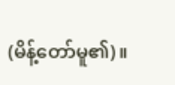(မိန့်တော်မူ၏)။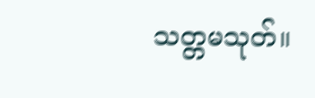သတ္တမသုတ်။